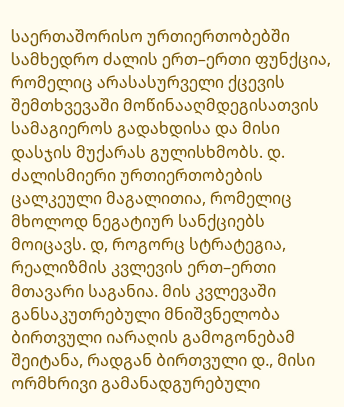საერთაშორისო ურთიერთობებში სამხედრო ძალის ერთ–ერთი ფუნქცია, რომელიც არასასურველი ქცევის შემთხვევაში მოწინააღმდეგისათვის სამაგიეროს გადახდისა და მისი დასჯის მუქარას გულისხმობს. დ. ძალისმიერი ურთიერთობების ცალკეული მაგალითია, რომელიც მხოლოდ ნეგატიურ სანქციებს მოიცავს. დ, როგორც სტრატეგია, რეალიზმის კვლევის ერთ–ერთი მთავარი საგანია. მის კვლევაში განსაკუთრებული მნიშვნელობა ბირთვული იარაღის გამოგონებამ შეიტანა, რადგან ბირთვული დ., მისი ორმხრივი გამანადგურებული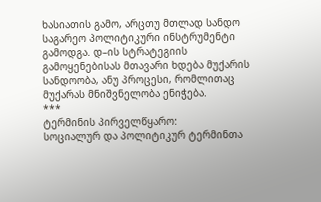ხასიათის გამო, არცთუ მთლად სანდო საგარეო პოლიტიკური ინსტრუმენტი გამოდგა. დ–ის სტრატეგიის გამოყენებისას მთავარი ხდება მუქარის სანდოობა, ანუ პროცესი, რომლითაც მუქარას მნიშვნელობა ენიჭება.
***
ტერმინის პირველწყარო:
სოციალურ და პოლიტიკურ ტერმინთა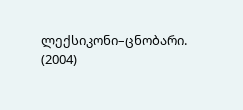ლექსიკონი–ცნობარი. (2004)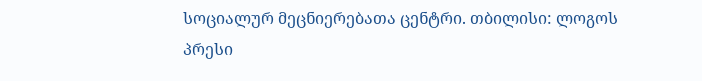სოციალურ მეცნიერებათა ცენტრი. თბილისი: ლოგოს პრესი